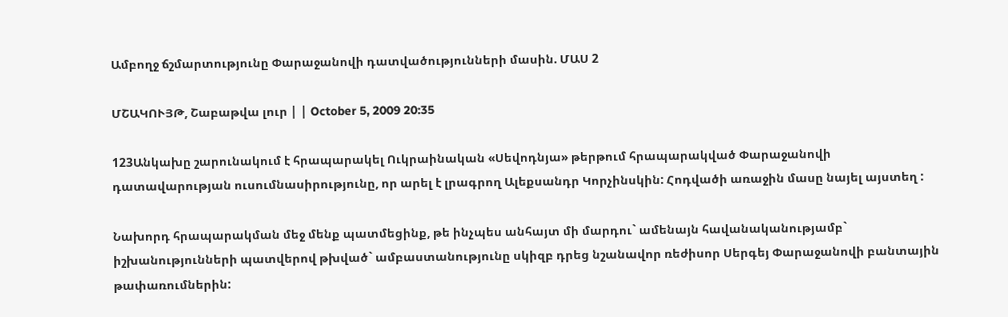Ամբողջ ճշմարտությունը Փարաջանովի դատվածությունների մասին. ՄԱՍ 2

ՄՇԱԿՈՒՅԹ, Շաբաթվա լուր | | October 5, 2009 20:35

123Անկախը շարունակում է հրապարակել Ուկրաինական «Սեվոդնյա» թերթում հրապարակված Փարաջանովի դատավարության ուսումնասիրությունը, որ արել է լրագրող Ալեքսանդր Կորչինսկին: Հոդվածի առաջին մասը նայել այստեղ :

Նախորդ հրապարակման մեջ մենք պատմեցինք, թե ինչպես անհայտ մի մարդու` ամենայն հավանականությամբ` իշխանությունների պատվերով թխված` ամբաստանությունը սկիզբ դրեց նշանավոր ռեժիսոր Սերգեյ Փարաջանովի բանտային թափառումներին: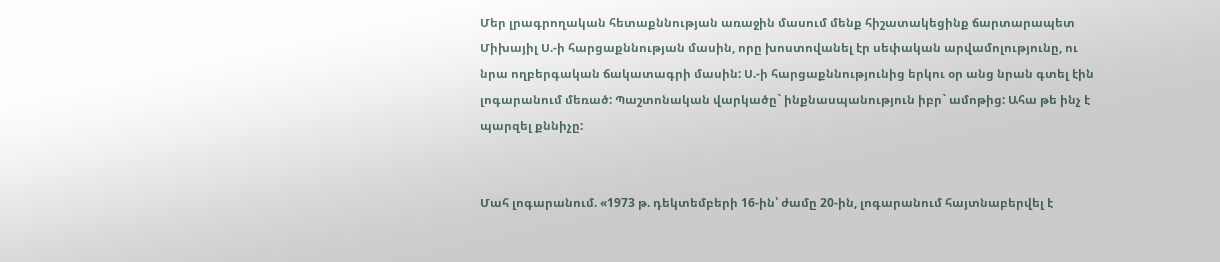Մեր լրագրողական հետաքննության առաջին մասում մենք հիշատակեցինք ճարտարապետ Միխայիլ Ս.-ի հարցաքննության մասին, որը խոստովանել էր սեփական արվամոլությունը, ու նրա ողբերգական ճակատագրի մասին: Ս.-ի հարցաքննությունից երկու օր անց նրան գտել էին լոգարանում մեռած: Պաշտոնական վարկածը` ինքնասպանություն իբր` ամոթից: Ահա թե ինչ է պարզել քննիչը:


Մահ լոգարանում. «1973 թ. դեկտեմբերի 16-ին՝ ժամը 20-ին, լոգարանում հայտնաբերվել է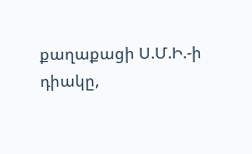քաղաքացի Ս.Մ.Ի.-ի դիակը,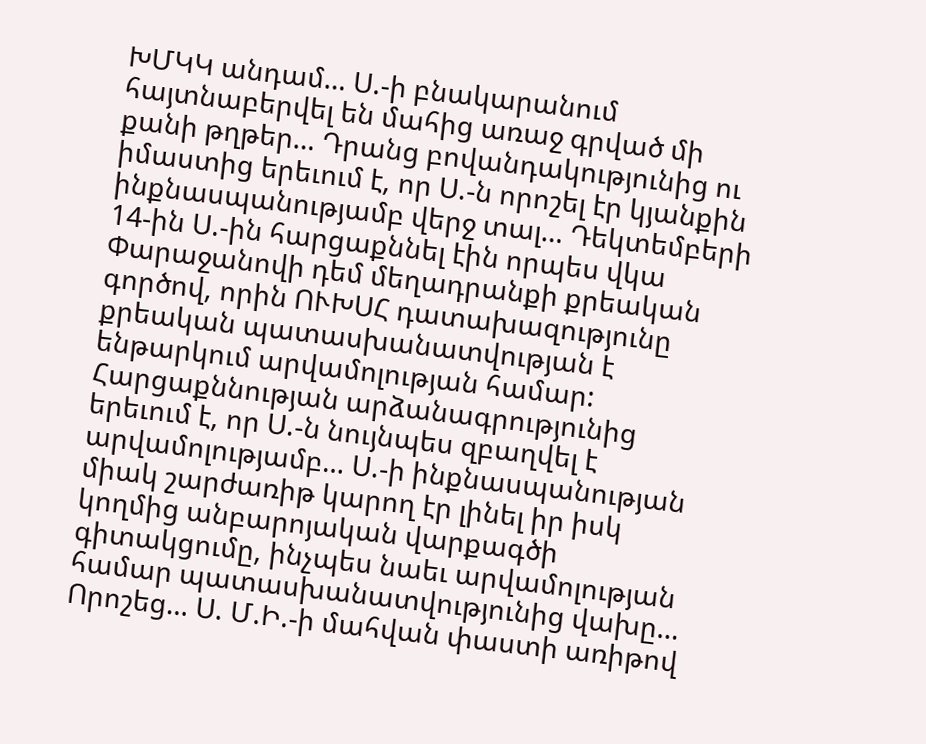ԽՄԿԿ անդամ… Ս.-ի բնակարանում հայտնաբերվել են մահից առաջ գրված մի քանի թղթեր… Դրանց բովանդակությունից ու իմաստից երեւում է, որ Ս.-ն որոշել էր կյանքին ինքնասպանությամբ վերջ տալ… Դեկտեմբերի 14-ին Ս.-ին հարցաքննել էին որպես վկա Փարաջանովի դեմ մեղադրանքի քրեական գործով, որին ՈՒԽՍՀ դատախազությունը քրեական պատասխանատվության է ենթարկում արվամոլության համար: Հարցաքննության արձանագրությունից երեւում է, որ Ս.-ն նույնպես զբաղվել է արվամոլությամբ… Ս.-ի ինքնասպանության միակ շարժառիթ կարող էր լինել իր իսկ կողմից անբարոյական վարքագծի գիտակցումը, ինչպես նաեւ արվամոլության համար պատասխանատվությունից վախը… Որոշեց… Ս. Մ.Ի.-ի մահվան փաստի առիթով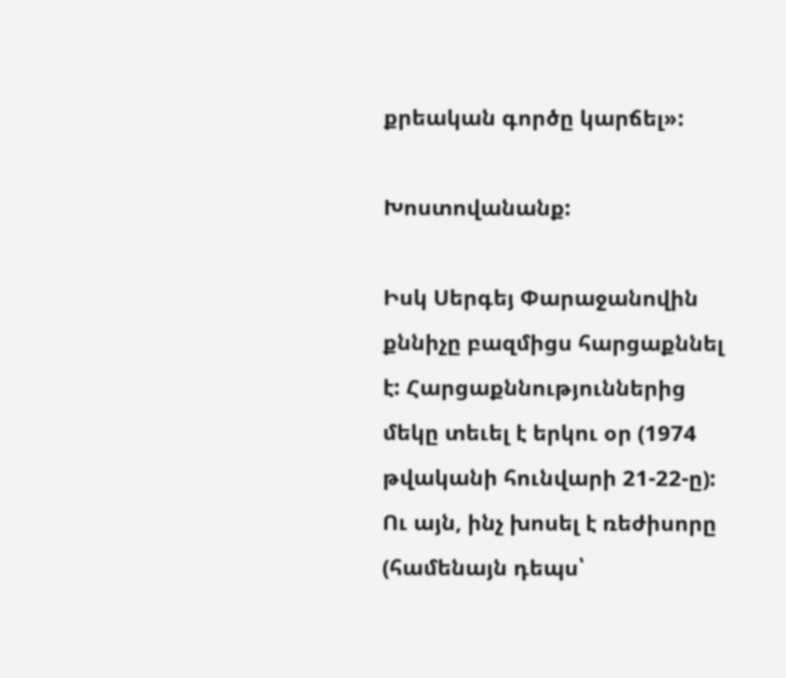քրեական գործը կարճել»:

Խոստովանանք:

Իսկ Սերգեյ Փարաջանովին քննիչը բազմիցս հարցաքննել է: Հարցաքննություններից մեկը տեւել է երկու օր (1974 թվականի հունվարի 21-22-ը): Ու այն, ինչ խոսել է ռեժիսորը (համենայն դեպս՝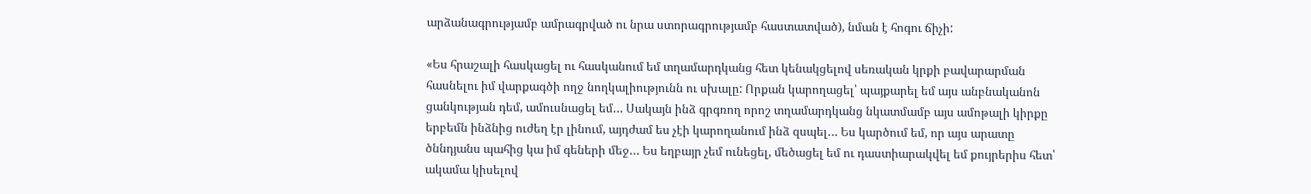արձանագրությամբ ամրագրված ու նրա ստորագրությամբ հաստատված), նման է հոգու ճիչի:

«Ես հրաշալի հասկացել ու հասկանում եմ տղամարդկանց հետ կենակցելով սեռական կրքի բավարարման հասնելու իմ վարքագծի ողջ նողկալիությունն ու սխալը: Որքան կարողացել՝ պայքարել եմ այս անբնականոն ցանկության դեմ, ամուսնացել եմ… Սակայն ինձ գրգռող որոշ տղամարդկանց նկատմամբ այս ամոթալի կիրքը երբեմն ինձնից ուժեղ էր լինում, այդժամ ես չէի կարողանում ինձ զսպել… Ես կարծում եմ, որ այս արատը ծննդյանս պահից կա իմ գեների մեջ… Ես եղբայր չեմ ունեցել, մեծացել եմ ու դաստիարակվել եմ քույրերիս հետ՝ ակամա կիսելով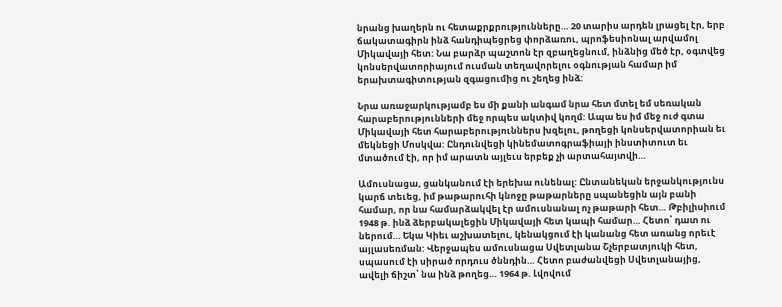նրանց խաղերն ու հետաքրքրությունները… 20 տարիս արդեն լրացել էր, երբ ճակատագիրն ինձ հանդիպեցրեց փորձառու, պրոֆեսիոնալ արվամոլ Միկավայի հետ: Նա բարձր պաշտոն էր զբաղեցնում, ինձնից մեծ էր, օգտվեց կոնսերվատորիայում ուսման տեղավորելու օգնության համար իմ երախտագիտության զգացումից ու շեղեց ինձ:

Նրա առաջարկությամբ ես մի քանի անգամ նրա հետ մտել եմ սեռական հարաբերությունների մեջ որպես ակտիվ կողմ: Ապա ես իմ մեջ ուժ գտա Միկավայի հետ հարաբերություններս խզելու, թողեցի կոնսերվատորիան եւ մեկնեցի Մոսկվա: Ընդունվեցի կինեմատոգրաֆիայի ինստիտուտ եւ մտածում էի, որ իմ արատն այլեւս երբեք չի արտահայտվի…

Ամուսնացա, ցանկանում էի երեխա ունենալ: Ընտանեկան երջանկությունս կարճ տեւեց, իմ թաթարուհի կնոջը թաթարները սպանեցին այն բանի համար, որ նա համարձակվել էր ամուսնանալ ոչ թաթարի հետ… Թբիլիսիում 1948 թ. ինձ ձերբակալեցին Միկավայի հետ կապի համար… Հետո՝ դատ ու ներում… Եկա Կիեւ աշխատելու, կենակցում էի կանանց հետ առանց որեւէ այլասեռման: Վերջապես ամուսնացա Սվետլանա Շչերբատյուկի հետ, սպասում էի սիրած որդուս ծննդին… Հետո բաժանվեցի Սվետլանայից, ավելի ճիշտ՝ նա ինձ թողեց… 1964 թ. Լվովում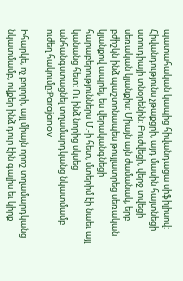պատահական կապից հիվանդացա սիֆիլիսով: Հիվանդությունս չթաքցրի, այդ մասին հայտնեցի ստուդիայի տնօրենին: Բուժվեցի, վերջ տվեցի սեռական կյանքիս: Միայն այն ժամանակ, երբ բժիշկն ինձ պաշտոնապես թույլատրեց սեռական կյանքով ապրել, ես վերականգնեցի հարաբերություններս Մ.-ի հետ, մտերիմ էի նաեւ այլ կանանց հետ: Ու ինձ նորից սկսեց անհանգստացնել տղամարդկանց նկատմամբ ուժեղ հակումը:Parajanov

Իհարկե, ոչ բոլորի, այլ միայն որոշ տղամարդկանց նկատմամբ, ովքեր ինձ դուր էին գալիս եւ կիրք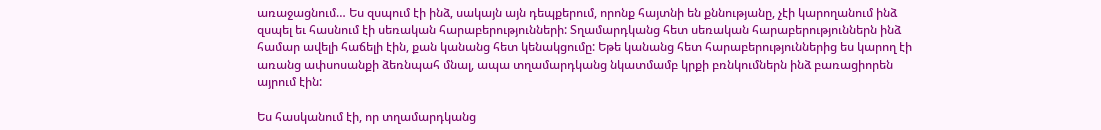առաջացնում… Ես զսպում էի ինձ, սակայն այն դեպքերում, որոնք հայտնի են քննությանը, չէի կարողանում ինձ զսպել եւ հասնում էի սեռական հարաբերությունների: Տղամարդկանց հետ սեռական հարաբերություններն ինձ համար ավելի հաճելի էին, քան կանանց հետ կենակցումը: Եթե կանանց հետ հարաբերություններից ես կարող էի առանց ափսոսանքի ձեռնպահ մնալ, ապա տղամարդկանց նկատմամբ կրքի բռնկումներն ինձ բառացիորեն այրում էին:

Ես հասկանում էի, որ տղամարդկանց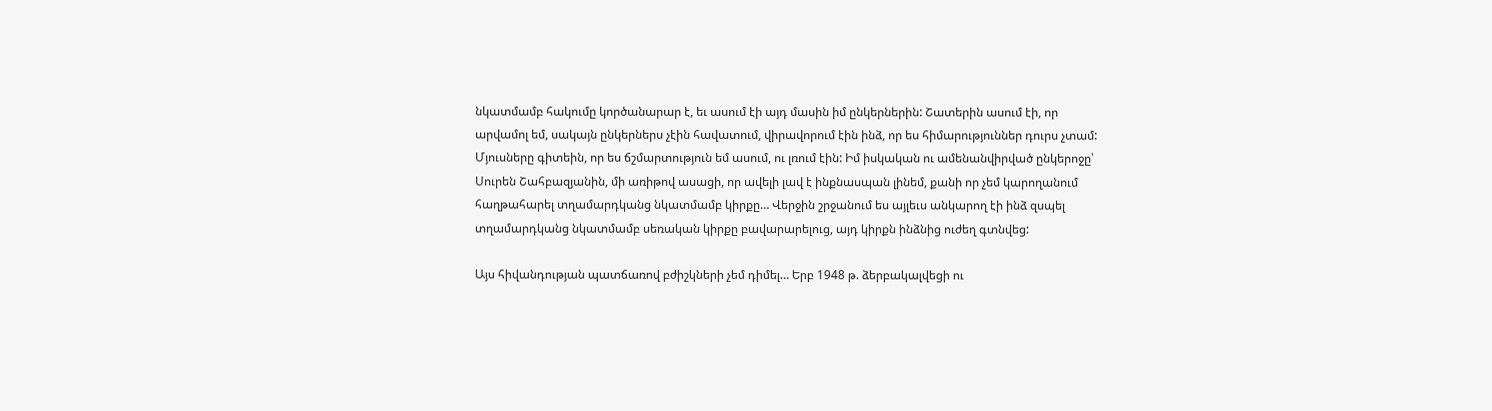նկատմամբ հակումը կործանարար է, եւ ասում էի այդ մասին իմ ընկերներին: Շատերին ասում էի, որ արվամոլ եմ, սակայն ընկերներս չէին հավատում, վիրավորում էին ինձ, որ ես հիմարություններ դուրս չտամ: Մյուսները գիտեին, որ ես ճշմարտություն եմ ասում, ու լռում էին: Իմ իսկական ու ամենանվիրված ընկերոջը՝ Սուրեն Շահբազյանին, մի առիթով ասացի, որ ավելի լավ է ինքնասպան լինեմ, քանի որ չեմ կարողանում հաղթահարել տղամարդկանց նկատմամբ կիրքը… Վերջին շրջանում ես այլեւս անկարող էի ինձ զսպել տղամարդկանց նկատմամբ սեռական կիրքը բավարարելուց, այդ կիրքն ինձնից ուժեղ գտնվեց:

Այս հիվանդության պատճառով բժիշկների չեմ դիմել… Երբ 1948 թ. ձերբակալվեցի ու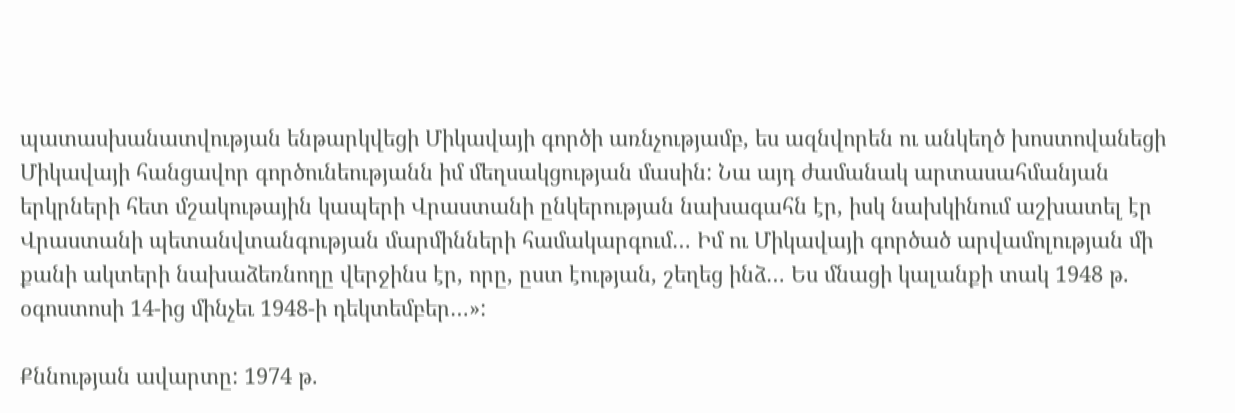պատասխանատվության ենթարկվեցի Միկավայի գործի առնչությամբ, ես ազնվորեն ու անկեղծ խոստովանեցի Միկավայի հանցավոր գործունեությանն իմ մեղսակցության մասին: Նա այդ ժամանակ արտասահմանյան երկրների հետ մշակութային կապերի Վրաստանի ընկերության նախագահն էր, իսկ նախկինում աշխատել էր Վրաստանի պետանվտանգության մարմինների համակարգում… Իմ ու Միկավայի գործած արվամոլության մի քանի ակտերի նախաձեռնողը վերջինս էր, որը, ըստ էության, շեղեց ինձ… Ես մնացի կալանքի տակ 1948 թ. օգոստոսի 14-ից մինչեւ 1948-ի դեկտեմբեր…»:

Քննության ավարտը: 1974 թ.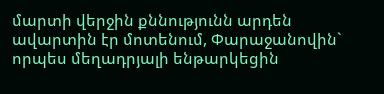մարտի վերջին քննությունն արդեն ավարտին էր մոտենում, Փարաջանովին` որպես մեղադրյալի ենթարկեցին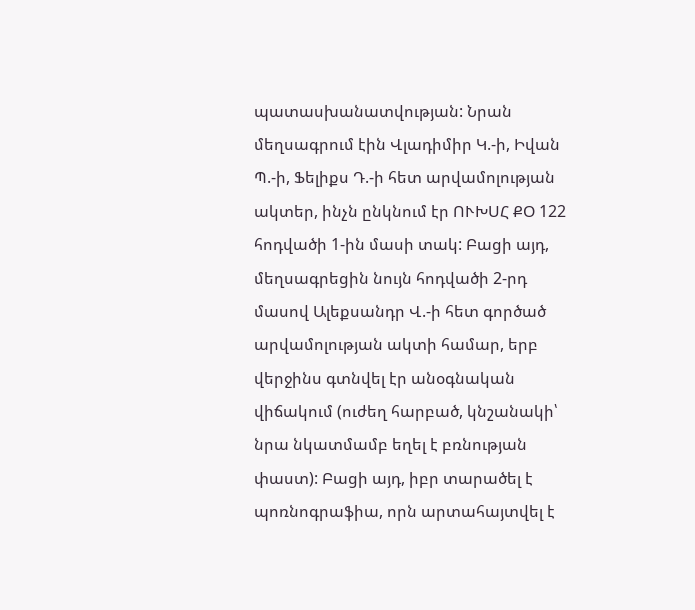պատասխանատվության: Նրան մեղսագրում էին Վլադիմիր Կ.-ի, Իվան Պ.-ի, Ֆելիքս Դ.-ի հետ արվամոլության ակտեր, ինչն ընկնում էր ՈՒԽՍՀ ՔՕ 122 հոդվածի 1-ին մասի տակ: Բացի այդ, մեղսագրեցին նույն հոդվածի 2-րդ մասով Ալեքսանդր Վ.-ի հետ գործած արվամոլության ակտի համար, երբ վերջինս գտնվել էր անօգնական վիճակում (ուժեղ հարբած, կնշանակի՝ նրա նկատմամբ եղել է բռնության փաստ): Բացի այդ, իբր տարածել է պոռնոգրաֆիա, որն արտահայտվել է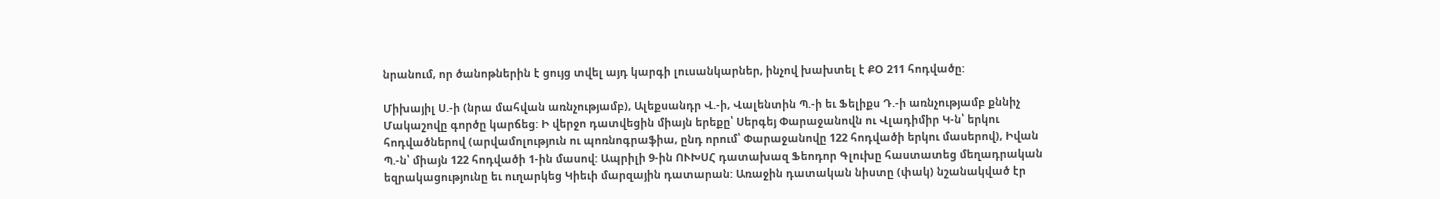նրանում, որ ծանոթներին է ցույց տվել այդ կարգի լուսանկարներ, ինչով խախտել է ՔՕ 211 հոդվածը:

Միխայիլ Ս.-ի (նրա մահվան առնչությամբ), Ալեքսանդր Վ.-ի, Վալենտին Պ.-ի եւ Ֆելիքս Դ.-ի առնչությամբ քննիչ Մակաշովը գործը կարճեց: Ի վերջո դատվեցին միայն երեքը՝ Սերգեյ Փարաջանովն ու Վլադիմիր Կ-ն՝ երկու հոդվածներով (արվամոլություն ու պոռնոգրաֆիա, ընդ որում՝ Փարաջանովը 122 հոդվածի երկու մասերով), Իվան Պ.-ն՝ միայն 122 հոդվածի 1-ին մասով: Ապրիլի 9-ին ՈՒԽՍՀ դատախազ Ֆեոդոր Գլուխը հաստատեց մեղադրական եզրակացությունը եւ ուղարկեց Կիեւի մարզային դատարան: Առաջին դատական նիստը (փակ) նշանակված էր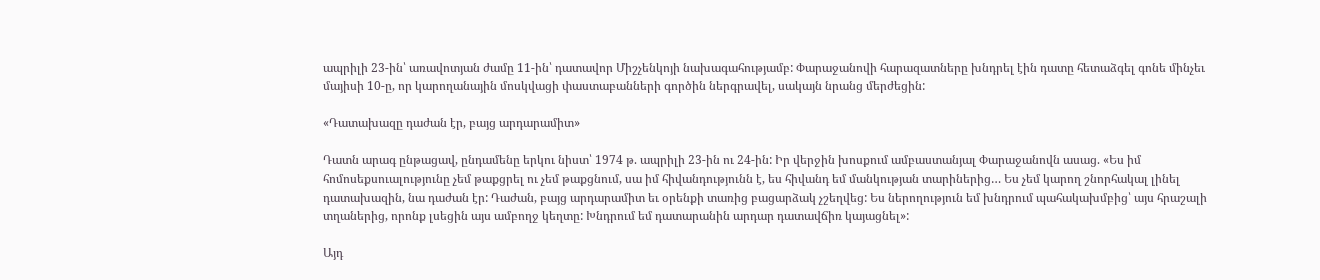ապրիլի 23-ին՝ առավոտյան ժամը 11-ին՝ դատավոր Միշչենկոյի նախագահությամբ: Փարաջանովի հարազատները խնդրել էին դատը հետաձգել գոնե մինչեւ մայիսի 10-ը, որ կարողանային մոսկվացի փաստաբանների գործին ներգրավել, սակայն նրանց մերժեցին:

«Դատախազը դաժան էր, բայց արդարամիտ»

Դատն արագ ընթացավ, ընդամենը երկու նիստ՝ 1974 թ. ապրիլի 23-ին ու 24-ին: Իր վերջին խոսքում ամբաստանյալ Փարաջանովն ասաց. «Ես իմ հոմոսեքսուալությունը չեմ թաքցրել ու չեմ թաքցնում, սա իմ հիվանդությունն է, ես հիվանդ եմ մանկության տարիներից… Ես չեմ կարող շնորհակալ լինել դատախազին, նա դաժան էր: Դաժան, բայց արդարամիտ եւ օրենքի տառից բացարձակ չշեղվեց: Ես ներողություն եմ խնդրում պահակախմբից՝ այս հրաշալի տղաներից, որոնք լսեցին այս ամբողջ կեղտը: Խնդրում եմ դատարանին արդար դատավճիռ կայացնել»:

Այդ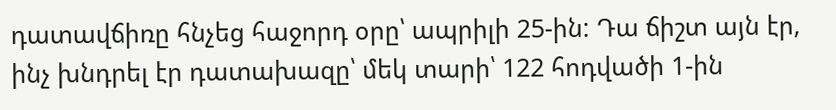դատավճիռը հնչեց հաջորդ օրը՝ ապրիլի 25-ին: Դա ճիշտ այն էր, ինչ խնդրել էր դատախազը՝ մեկ տարի՝ 122 հոդվածի 1-ին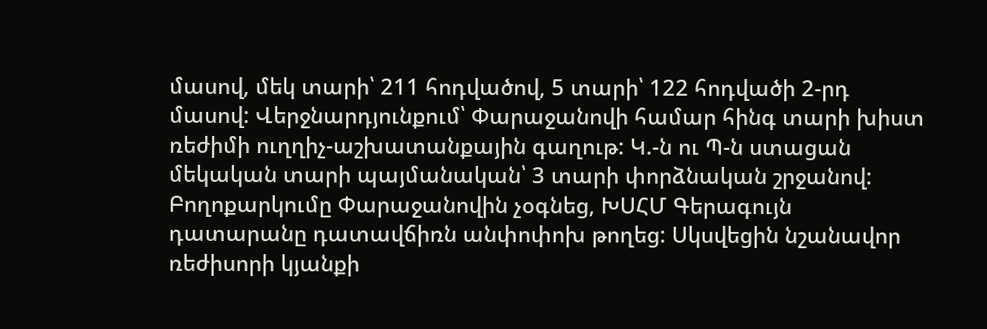մասով, մեկ տարի՝ 211 հոդվածով, 5 տարի՝ 122 հոդվածի 2-րդ մասով: Վերջնարդյունքում՝ Փարաջանովի համար հինգ տարի խիստ ռեժիմի ուղղիչ-աշխատանքային գաղութ: Կ.-ն ու Պ-ն ստացան մեկական տարի պայմանական՝ 3 տարի փորձնական շրջանով: Բողոքարկումը Փարաջանովին չօգնեց, ԽՍՀՄ Գերագույն դատարանը դատավճիռն անփոփոխ թողեց: Սկսվեցին նշանավոր ռեժիսորի կյանքի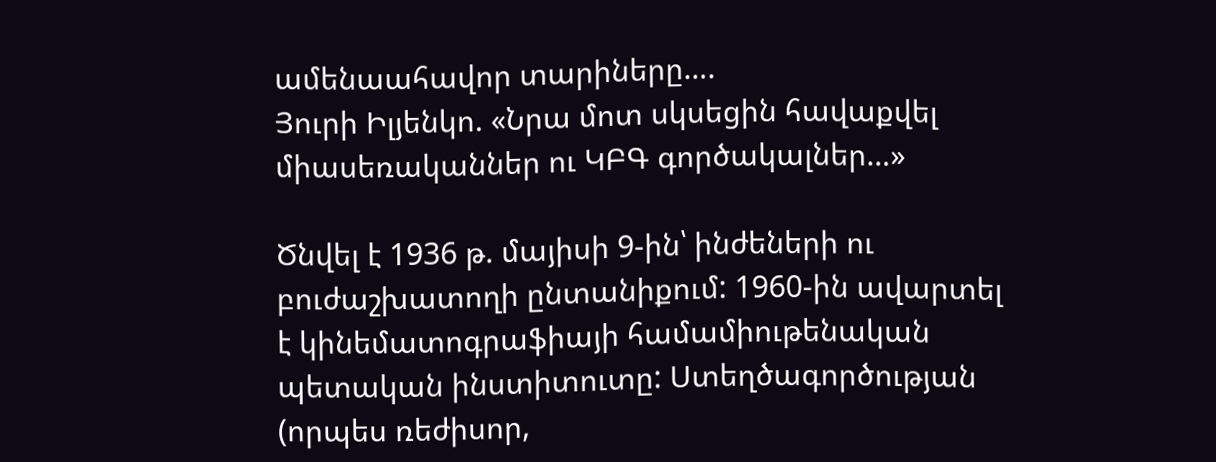ամենաահավոր տարիները….
Յուրի Իլյենկո. «Նրա մոտ սկսեցին հավաքվել միասեռականներ ու ԿԲԳ գործակալներ…»

Ծնվել է 1936 թ. մայիսի 9-ին՝ ինժեների ու բուժաշխատողի ընտանիքում: 1960-ին ավարտել է կինեմատոգրաֆիայի համամիութենական պետական ինստիտուտը: Ստեղծագործության (որպես ռեժիսոր,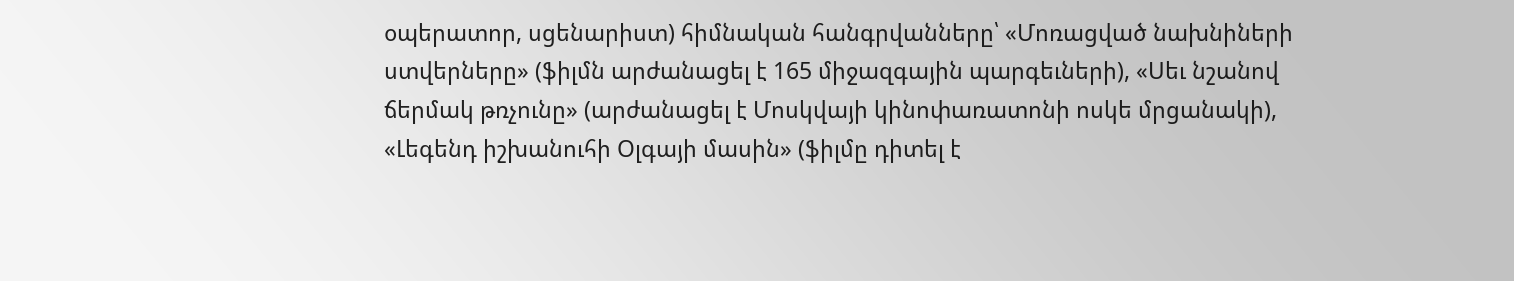օպերատոր, սցենարիստ) հիմնական հանգրվանները՝ «Մոռացված նախնիների ստվերները» (ֆիլմն արժանացել է 165 միջազգային պարգեւների), «Սեւ նշանով ճերմակ թռչունը» (արժանացել է Մոսկվայի կինոփառատոնի ոսկե մրցանակի), «Լեգենդ իշխանուհի Օլգայի մասին» (ֆիլմը դիտել է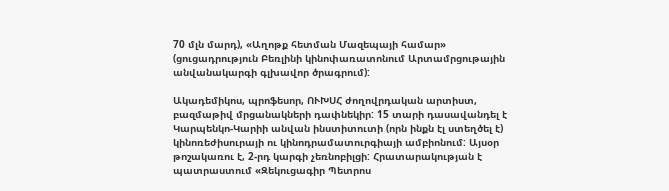70 մլն մարդ), «Աղոթք հետման Մազեպայի համար» (ցուցադրություն Բեռլինի կինոփառատոնում Արտամրցութային անվանակարգի գլխավոր ծրագրում):

Ակադեմիկոս, պրոֆեսոր, ՈՒԽՍՀ ժողովրդական արտիստ, բազմաթիվ մրցանակների դափնեկիր: 15 տարի դասավանդել է Կարպենկո-Կարիի անվան ինստիտուտի (որն ինքն էլ ստեղծել է) կինոռեժիսուրայի ու կինոդրամատուրգիայի ամբիոնում: Այսօր թոշակառու է, 2-րդ կարգի չեռնոբիլցի: Հրատարակության է պատրաստում «Զեկուցագիր Պետրոս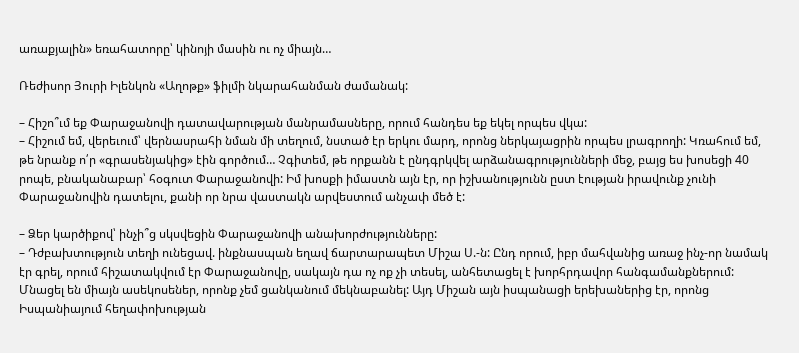առաքյալին» եռահատորը՝ կինոյի մասին ու ոչ միայն…

Ռեժիսոր Յուրի Իլենկոն «Աղոթք» ֆիլմի նկարահանման ժամանակ:

– Հիշո՞ւմ եք Փարաջանովի դատավարության մանրամասները, որում հանդես եք եկել որպես վկա:
– Հիշում եմ, վերեւում՝ վերնասրահի նման մի տեղում, նստած էր երկու մարդ, որոնց ներկայացրին որպես լրագրողի: Կռահում եմ, թե նրանք ո՛ր «գրասենյակից» էին գործում… Չգիտեմ, թե որքանն է ընդգրկվել արձանագրությունների մեջ, բայց ես խոսեցի 40 րոպե, բնականաբար՝ հօգուտ Փարաջանովի: Իմ խոսքի իմաստն այն էր, որ իշխանությունն ըստ էության իրավունք չունի Փարաջանովին դատելու, քանի որ նրա վաստակն արվեստում անչափ մեծ է:

– Ձեր կարծիքով՝ ինչի՞ց սկսվեցին Փարաջանովի անախորժությունները:
– Դժբախտություն տեղի ունեցավ. ինքնասպան եղավ ճարտարապետ Միշա Ս.-ն: Ընդ որում, իբր մահվանից առաջ ինչ-որ նամակ էր գրել, որում հիշատակվում էր Փարաջանովը, սակայն դա ոչ ոք չի տեսել, անհետացել է խորհրդավոր հանգամանքներում: Մնացել են միայն ասեկոսեներ, որոնք չեմ ցանկանում մեկնաբանել: Այդ Միշան այն իսպանացի երեխաներից էր, որոնց Իսպանիայում հեղափոխության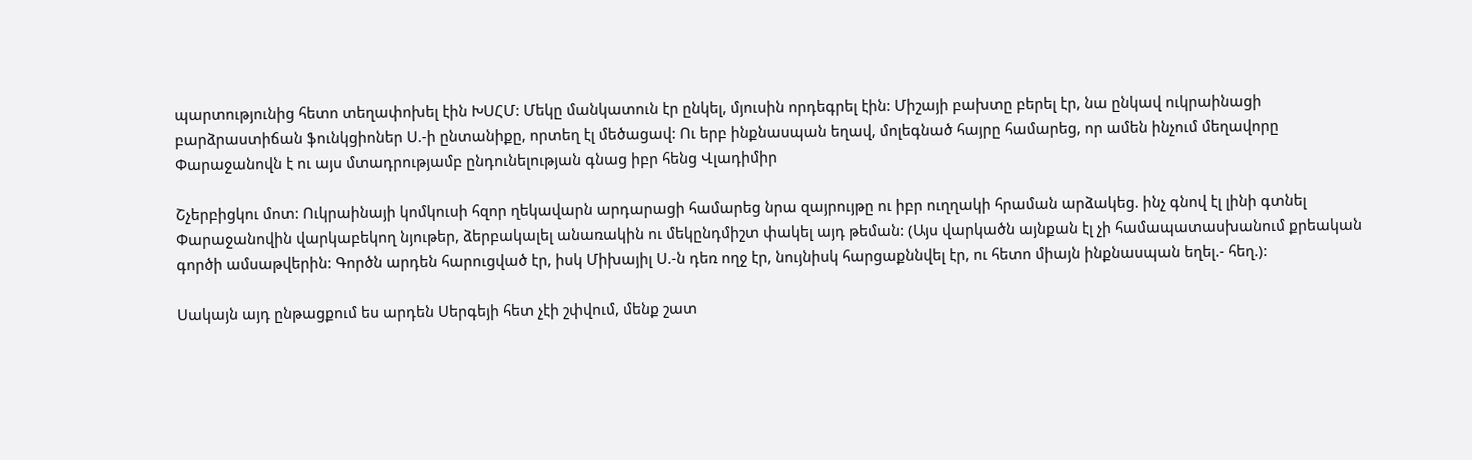պարտությունից հետո տեղափոխել էին ԽՍՀՄ: Մեկը մանկատուն էր ընկել, մյուսին որդեգրել էին: Միշայի բախտը բերել էր, նա ընկավ ուկրաինացի բարձրաստիճան ֆունկցիոներ Ս.-ի ընտանիքը, որտեղ էլ մեծացավ: Ու երբ ինքնասպան եղավ, մոլեգնած հայրը համարեց, որ ամեն ինչում մեղավորը Փարաջանովն է ու այս մտադրությամբ ընդունելության գնաց իբր հենց Վլադիմիր

Շչերբիցկու մոտ: Ուկրաինայի կոմկուսի հզոր ղեկավարն արդարացի համարեց նրա զայրույթը ու իբր ուղղակի հրաման արձակեց. ինչ գնով էլ լինի գտնել Փարաջանովին վարկաբեկող նյութեր, ձերբակալել անառակին ու մեկընդմիշտ փակել այդ թեման: (Այս վարկածն այնքան էլ չի համապատասխանում քրեական գործի ամսաթվերին: Գործն արդեն հարուցված էր, իսկ Միխայիլ Ս.-ն դեռ ողջ էր, նույնիսկ հարցաքննվել էր, ու հետո միայն ինքնասպան եղել.- հեղ.):

Սակայն այդ ընթացքում ես արդեն Սերգեյի հետ չէի շփվում, մենք շատ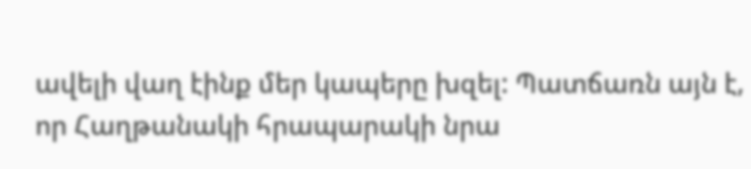ավելի վաղ էինք մեր կապերը խզել: Պատճառն այն է, որ Հաղթանակի հրապարակի նրա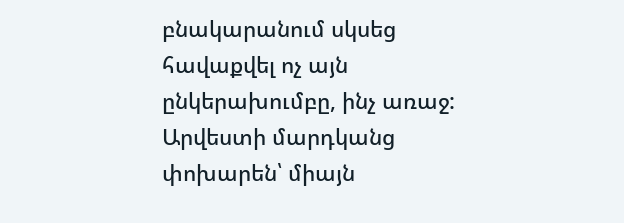բնակարանում սկսեց հավաքվել ոչ այն ընկերախումբը, ինչ առաջ: Արվեստի մարդկանց փոխարեն՝ միայն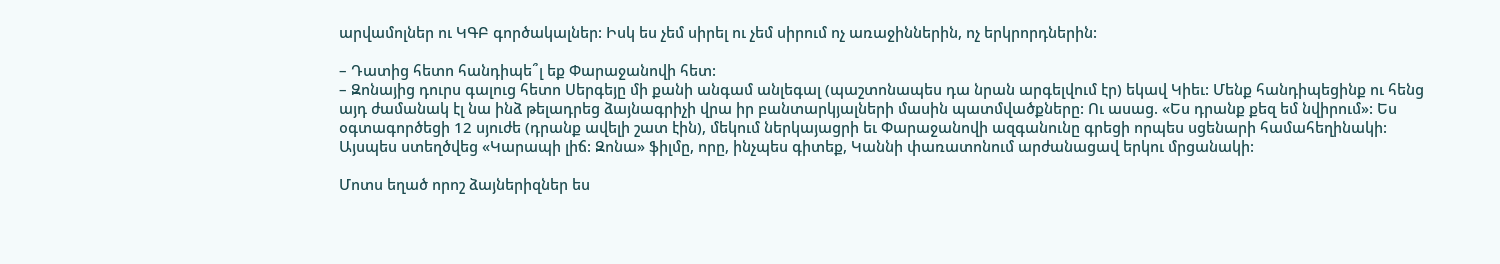արվամոլներ ու ԿԳԲ գործակալներ: Իսկ ես չեմ սիրել ու չեմ սիրում ոչ առաջիններին, ոչ երկրորդներին:

– Դատից հետո հանդիպե՞լ եք Փարաջանովի հետ:
– Զոնայից դուրս գալուց հետո Սերգեյը մի քանի անգամ անլեգալ (պաշտոնապես դա նրան արգելվում էր) եկավ Կիեւ: Մենք հանդիպեցինք ու հենց այդ ժամանակ էլ նա ինձ թելադրեց ձայնագրիչի վրա իր բանտարկյալների մասին պատմվածքները: Ու ասաց. «Ես դրանք քեզ եմ նվիրում»: Ես օգտագործեցի 12 սյուժե (դրանք ավելի շատ էին), մեկում ներկայացրի եւ Փարաջանովի ազգանունը գրեցի որպես սցենարի համահեղինակի: Այսպես ստեղծվեց «Կարապի լիճ: Զոնա» ֆիլմը, որը, ինչպես գիտեք, Կաննի փառատոնում արժանացավ երկու մրցանակի:

Մոտս եղած որոշ ձայներիզներ ես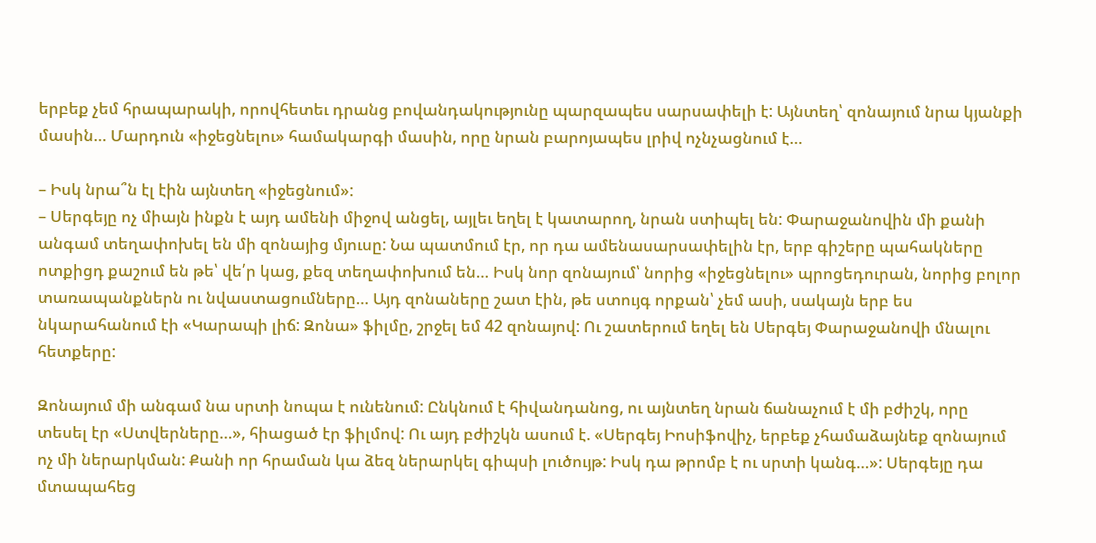երբեք չեմ հրապարակի, որովհետեւ դրանց բովանդակությունը պարզապես սարսափելի է: Այնտեղ՝ զոնայում նրա կյանքի մասին… Մարդուն «իջեցնելու» համակարգի մասին, որը նրան բարոյապես լրիվ ոչնչացնում է…

– Իսկ նրա՞ն էլ էին այնտեղ «իջեցնում»:
– Սերգեյը ոչ միայն ինքն է այդ ամենի միջով անցել, այլեւ եղել է կատարող, նրան ստիպել են: Փարաջանովին մի քանի անգամ տեղափոխել են մի զոնայից մյուսը: Նա պատմում էր, որ դա ամենասարսափելին էր, երբ գիշերը պահակները ոտքիցդ քաշում են թե՝ վե՛ր կաց, քեզ տեղափոխում են… Իսկ նոր զոնայում՝ նորից «իջեցնելու» պրոցեդուրան, նորից բոլոր տառապանքներն ու նվաստացումները… Այդ զոնաները շատ էին, թե ստույգ որքան՝ չեմ ասի, սակայն երբ ես նկարահանում էի «Կարապի լիճ: Զոնա» ֆիլմը, շրջել եմ 42 զոնայով: Ու շատերում եղել են Սերգեյ Փարաջանովի մնալու հետքերը:

Զոնայում մի անգամ նա սրտի նոպա է ունենում: Ընկնում է հիվանդանոց, ու այնտեղ նրան ճանաչում է մի բժիշկ, որը տեսել էր «Ստվերները…», հիացած էր ֆիլմով: Ու այդ բժիշկն ասում է. «Սերգեյ Իոսիֆովիչ, երբեք չհամաձայնեք զոնայում ոչ մի ներարկման: Քանի որ հրաման կա ձեզ ներարկել գիպսի լուծույթ: Իսկ դա թրոմբ է ու սրտի կանգ…»: Սերգեյը դա մտապահեց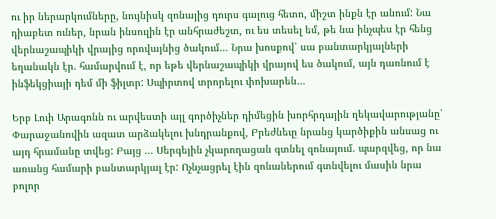ու իր ներարկումները, նույնիսկ զոնայից դուրս գալուց հետո, միշտ ինքն էր անում: Նա դիաբետ ուներ, նրան ինսուլին էր անհրաժեշտ, ու ես տեսել եմ, թե նա ինչպես էր հենց վերնաշապիկի վրայից որովայնից ծակում… Նրա խոսքով՝ սա բանտարկյալների եղանակն էր. համարվում է, որ եթե վերնաշապիկի վրայով ես ծակում, այն դառնում է ինֆեկցիայի դեմ մի ֆիլտր: Սպիրտով տրորելու փոխարեն…

Երբ Լուի Արագոնն ու արվեստի այլ գործիչներ դիմեցին խորհրդային ղեկավարությանը՝ Փարաջանովին ազատ արձակելու խնդրանքով, Բրեժնեւը նրանց կարծիքին անսաց ու այդ հրամանը տվեց: Բայց … Սերգեյին չկարողացան գտնել զոնայում. պարզվեց, որ նա առանց համարի բանտարկյալ էր: Ոչնչացրել էին զոնաներում գտնվելու մասին նրա բոլոր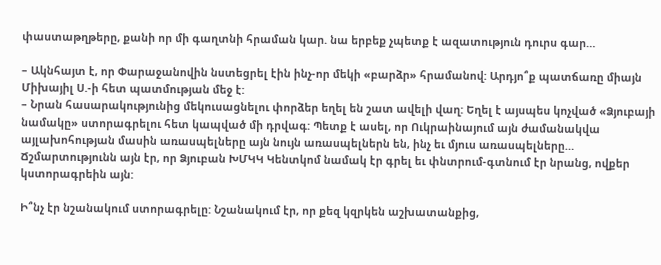փաստաթղթերը, քանի որ մի գաղտնի հրաման կար. նա երբեք չպետք է ազատություն դուրս գար…

– Ակնհայտ է, որ Փարաջանովին նստեցրել էին ինչ-որ մեկի «բարձր» հրամանով: Արդյո՞ք պատճառը միայն Միխայիլ Ս.-ի հետ պատմության մեջ է:
– Նրան հասարակությունից մեկուսացնելու փորձեր եղել են շատ ավելի վաղ: Եղել է այսպես կոչված «Ձյուբայի նամակը» ստորագրելու հետ կապված մի դրվագ: Պետք է ասել, որ Ուկրաինայում այն ժամանակվա այլախոհության մասին առասպելները այն նույն առասպելներն են, ինչ եւ մյուս առասպելները… Ճշմարտությունն այն էր, որ Ձյուբան ԽՄԿԿ Կենտկոմ նամակ էր գրել եւ փնտրում-գտնում էր նրանց, ովքեր կստորագրեին այն:

Ի՞նչ էր նշանակում ստորագրելը: Նշանակում էր, որ քեզ կզրկեն աշխատանքից,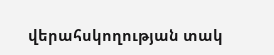վերահսկողության տակ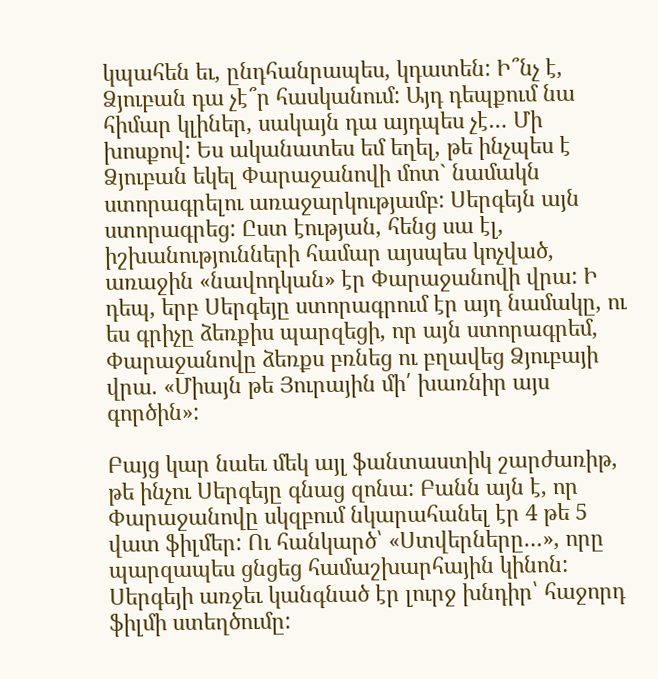կպահեն եւ, ընդհանրապես, կդատեն: Ի՞նչ է, Ձյուբան դա չէ՞ր հասկանում: Այդ դեպքում նա հիմար կլիներ, սակայն դա այդպես չէ… Մի խոսքով: Ես ականատես եմ եղել, թե ինչպես է Ձյուբան եկել Փարաջանովի մոտ` նամակն ստորագրելու առաջարկությամբ: Սերգեյն այն ստորագրեց: Ըստ էության, հենց սա էլ, իշխանությունների համար այսպես կոչված, առաջին «նավոդկան» էր Փարաջանովի վրա: Ի դեպ, երբ Սերգեյը ստորագրում էր այդ նամակը, ու ես գրիչը ձեռքիս պարզեցի, որ այն ստորագրեմ, Փարաջանովը ձեռքս բռնեց ու բղավեց Ձյուբայի վրա. «Միայն թե Յուրային մի՛ խառնիր այս գործին»:

Բայց կար նաեւ մեկ այլ ֆանտաստիկ շարժառիթ, թե ինչու Սերգեյը գնաց զոնա: Բանն այն է, որ Փարաջանովը սկզբում նկարահանել էր 4 թե 5 վատ ֆիլմեր: Ու հանկարծ՝ «Ստվերները…», որը պարզապես ցնցեց համաշխարհային կինոն: Սերգեյի առջեւ կանգնած էր լուրջ խնդիր՝ հաջորդ ֆիլմի ստեղծումը: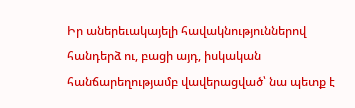Իր աներեւակայելի հավակնություններով հանդերձ ու, բացի այդ, իսկական հանճարեղությամբ վավերացված՝ նա պետք է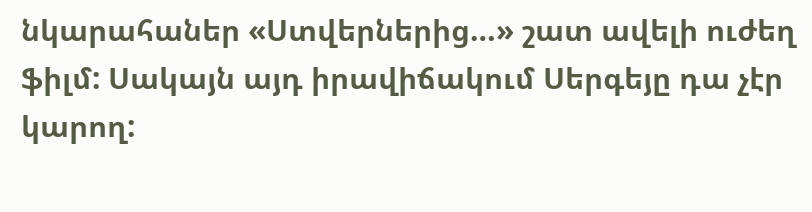նկարահաներ «Ստվերներից…» շատ ավելի ուժեղ ֆիլմ: Սակայն այդ իրավիճակում Սերգեյը դա չէր կարող: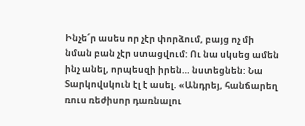Ինչե՜ր ասես որ չէր փորձում, բայց ոչ մի նման բան չէր ստացվում: Ու նա սկսեց ամեն ինչ անել, որպեսզի իրեն… նստեցնեն: Նա Տարկովսկուն էլ է ասել. «Անդրեյ, հանճարեղ ռուս ռեժիսոր դառնալու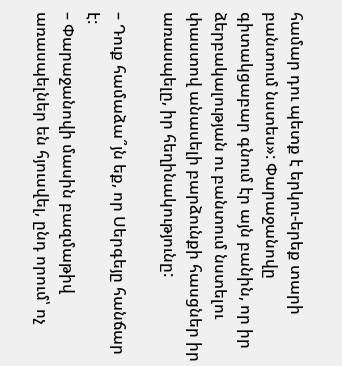համար դու պետք է երկու-երեք տարի բանտում նստես»: Փարաջանովը գիտակցաբար գնում էր այն բանին, որ իր ձերբակալության ու բանտում նստելու փաստով անասելի բարձունքի հասցներ իր առասպելը, իր հեղինակությունը:

– Դուք համաձա՞յն եք, որ Սերգեյը հանճար է:
– Փարաջանովի մասին բազմաթիվ առասպելներ են հյուսվել, ընդ որում՝ ոչ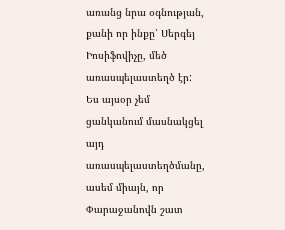առանց նրա օգնության, քանի որ ինքը՝ Սերգեյ Իոսիֆովիչը, մեծ առասպելաստեղծ էր: Ես այսօր չեմ ցանկանում մասնակցել այդ առասպելաստեղծմանը, ասեմ միայն, որ Փարաջանովն շատ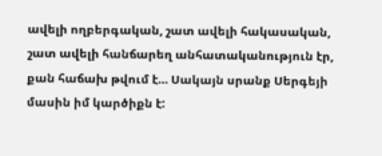ավելի ողբերգական, շատ ավելի հակասական, շատ ավելի հանճարեղ անհատականություն էր, քան հաճախ թվում է… Սակայն սրանք Սերգեյի մասին իմ կարծիքն է: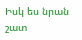Իսկ ես նրան շատ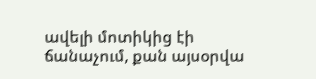ավելի մոտիկից էի ճանաչում, քան այսօրվա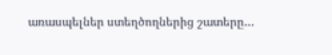առասպելներ ստեղծողներից շատերը…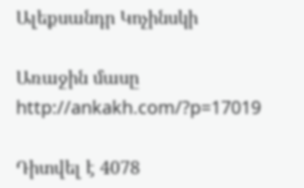Ալեքսանդր Կոչինսկի

Առաջին մասը  http://ankakh.com/?p=17019

Դիտվել է 4078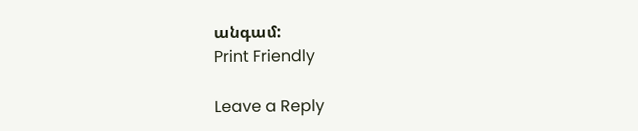անգամ:
Print Friendly

Leave a Reply